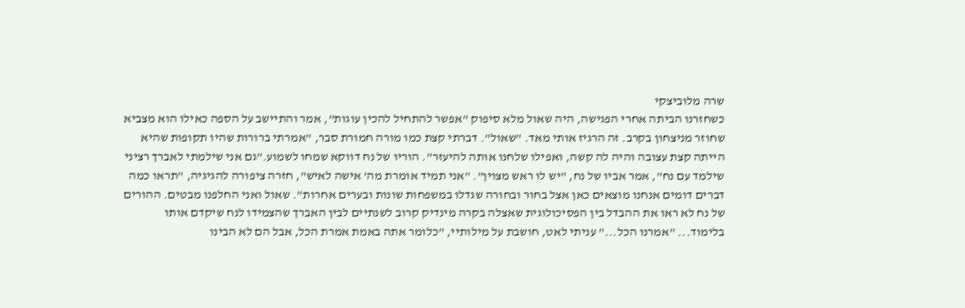שרה מלוביצקי
כשחזרנו הביתה אחרי הפגישה, היה שאול מלא סיפוק "אפשר להתחיל להכין עוגות", אמר והתיישב על הספה כאילו הוא מצביא שחוזר מניצחון בקרב. זה הרגיז אותי מאד. "שאול". דברתי קצת כמו מורה חמורת סבר, "אמרתי ברורות שהיו תקופות שהיא הייתה קצת עצובה והיה לה קשה, ואפילו שלחנו אותה להיעזר". הוריו של נח דווקא שמחו לשמוע."גם אני שילמתי לאברך רציני שילמד עם נח", אמר אביו של נח, "יש לו ראש מצוין". "אני תמיד אומרת מה' אישה לאיש", חזרה ציפורה להגיגיה, "תראו כמה דברים דומים אנחנו מוצאים כאן אצל בחור ובחורה שגדלו במשפחות שונות ובערים אחרות". שאול ואני החלפנו מבטים. ההורים של נח לא ראו את ההבדל בין הפסיכולוגית שאצלה בקרה מינדיק קרוב לשנתיים לבין האברך שהצמידו לנח שיקדם אותו בלימוד... "אמרנו הכל..." עניתי לאט, חושבת על מילותיי, "כלומר אתה באמת אמרת הכל, אבל הם לא הבינו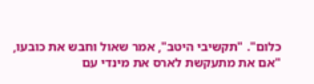כלום". "תקשיבי היטב", אמר שאול וחבש את כובעו, "אם את מתעקשת לארס את מינדי עם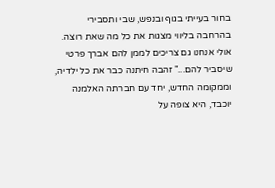בחור בעייתי בגוף ובנפש, שבי ותסבירי בהרחבה בליווי מצגות את כל מה שאת רוצה. אולי אנחנו גם צריכים לממן להם אברך פרטי שיסביר להם..." זהבה חיתנה כבר את כל ילדיה, וממקומה החדש, יחד עם חברתה האלמנה יוכבד, היא צופה על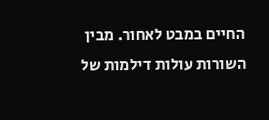החיים במבט לאחור. מבין השורות עולות דילמות של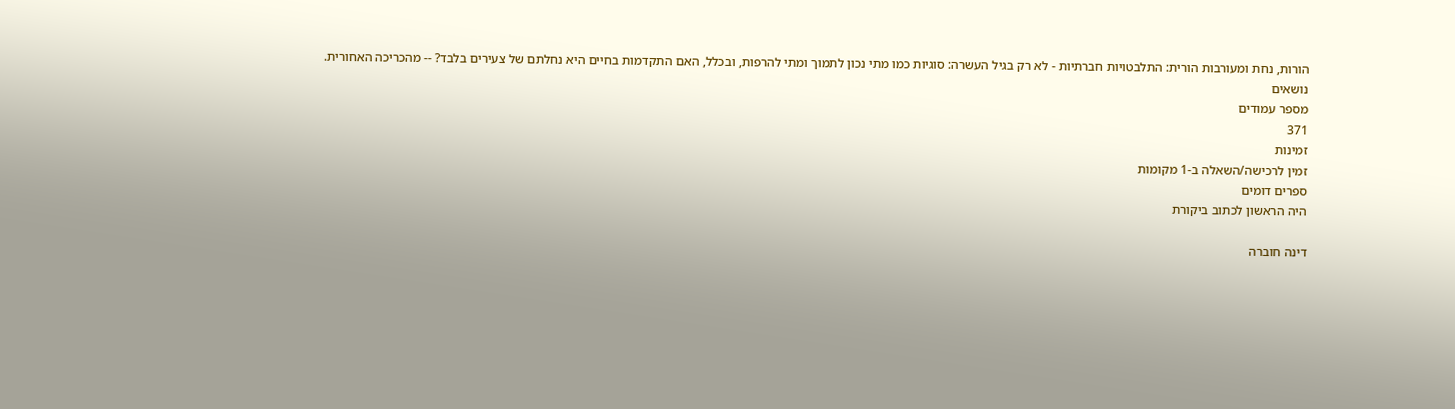הורות, נחת ומעורבות הורית: התלבטויות חברתיות - לא רק בגיל העשרה: סוגיות כמו מתי נכון לתמוך ומתי להרפות, ובכלל, האם התקדמות בחיים היא נחלתם של צעירים בלבד? -- מהכריכה האחורית.
נושאים
מספר עמודים
371
זמינות
זמין לרכישה/השאלה ב-1 מקומות
ספרים דומים
היה הראשון לכתוב ביקורת

דינה חוברה